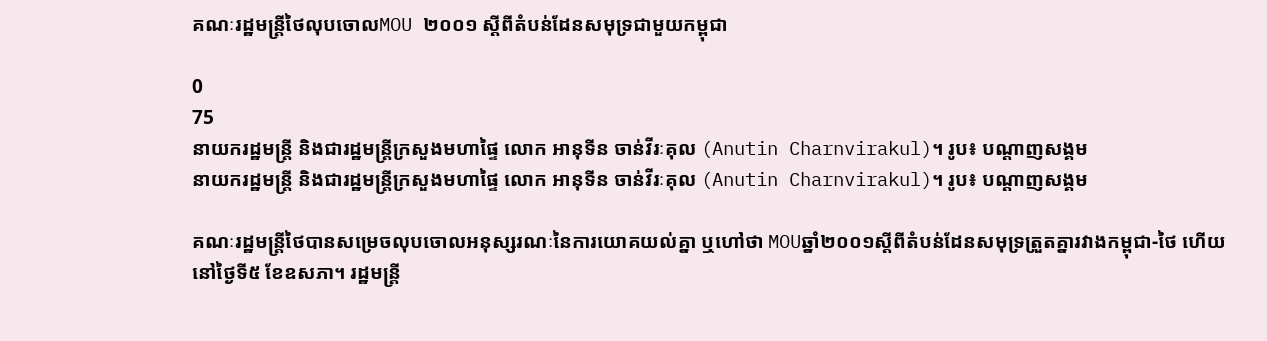គណៈរដ្ឋមន្ត្រីថៃលុបចោលMOU ២០០១ ស្ដីពីតំបន់ដែនសមុទ្រជាមួយកម្ពុជា

0
75
នាយករដ្ឋមន្ត្រី និងជារដ្ឋមន្ត្រីក្រសួងមហាផ្ទៃ លោក អានុទីន ចាន់វីរៈគុល (Anutin Charnvirakul)។ រូប៖ បណ្ដាញសង្គម
នាយករដ្ឋមន្ត្រី និងជារដ្ឋមន្ត្រីក្រសួងមហាផ្ទៃ លោក អានុទីន ចាន់វីរៈគុល (Anutin Charnvirakul)។ រូប៖ បណ្ដាញសង្គម

គណៈរដ្ឋមន្ត្រីថៃបានសម្រេចលុបចោលអនុស្សរណៈនៃការយោគយល់គ្នា ឬហៅថា MOUឆ្នាំ២០០១ស្ដីពីតំបន់ដែនសមុទ្រត្រួតគ្នារវាងកម្ពុជា-ថៃ ហើយនៅថ្ងៃទី៥ ខែឧសភា។ រដ្ឋមន្ត្រី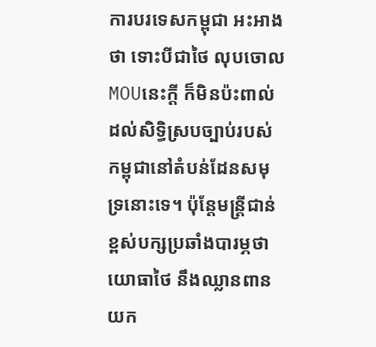ការបរទេសកម្ពុជា អះអាងថា ទោះបីជាថៃ លុបចោលMOUនេះក្តី ក៏មិនប៉ះពាល់ដល់សិទ្ធិស្របច្បាប់របស់កម្ពុជានៅតំបន់ដែនសមុទ្រនោះទេ។ ប៉ុន្តែមន្ត្រីជាន់ខ្ពស់បក្សប្រឆាំងបារម្ភថា យោធាថៃ នឹងឈ្លានពានយក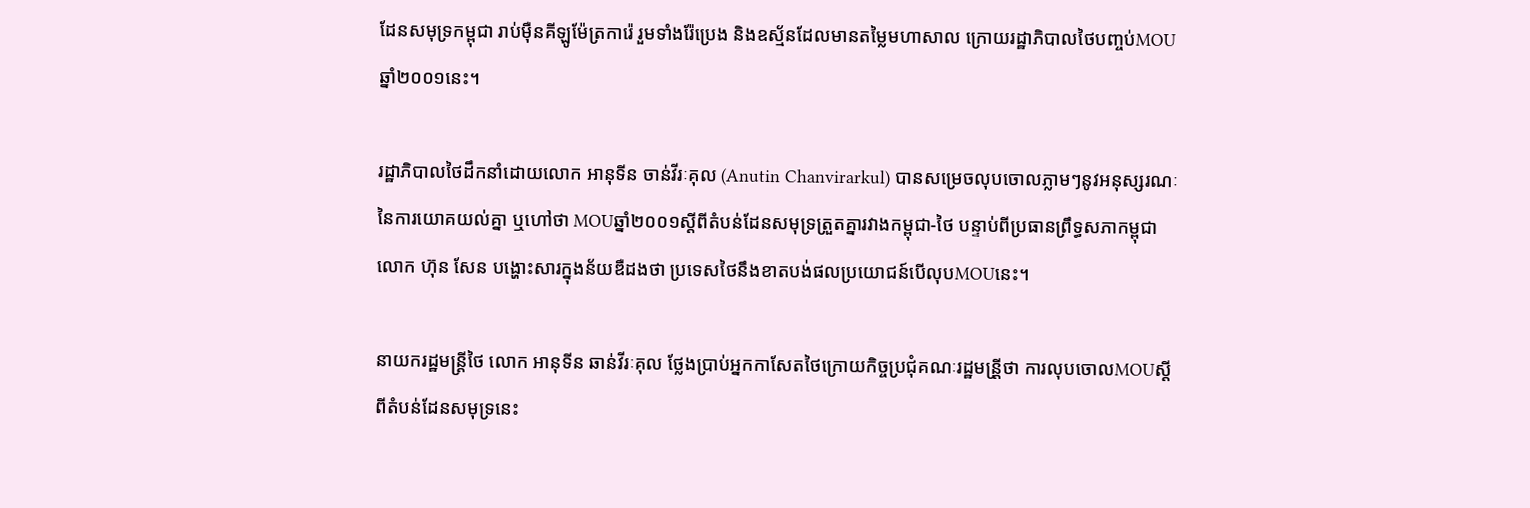ដែនសមុទ្រកម្ពុជា រាប់ម៉ឺនគីឡូម៉ែត្រការ៉េ រួមទាំងរ៉ែប្រេង និងឧស្ម័នដែលមានតម្លៃមហាសាល ក្រោយរដ្ឋាភិបាលថៃបញ្ចប់MOUឆ្នាំ២០០១នេះ។

រដ្ឋាភិបាលថៃដឹកនាំដោយលោក អានុទីន ចាន់វីរៈគុល (Anutin Chanvirarkul) បានសម្រេចលុបចោលភ្លាមៗនូវអនុស្សរណៈនៃការយោគយល់គ្នា ឬហៅថា MOUឆ្នាំ២០០១ស្ដីពីតំបន់ដែនសមុទ្រត្រួតគ្នារវាងកម្ពុជា-ថៃ បន្ទាប់ពីប្រធានព្រឹទ្ធសភាកម្ពុជា លោក ហ៊ុន សែន បង្ហោះសារក្នុងន័យឌឺដងថា ប្រទេសថៃនឹងខាតបង់ផលប្រយោជន៍បើលុបMOUនេះ។

នាយករដ្ឋមន្ត្រីថៃ លោក អានុទីន ឆាន់វីរៈគុល ថ្លែងប្រាប់អ្នកកាសែតថៃក្រោយកិច្ចប្រជុំគណៈរដ្ឋមន្រី្តថា ការលុបចោលMOUស្ដីពីតំបន់ដែនសមុទ្រនេះ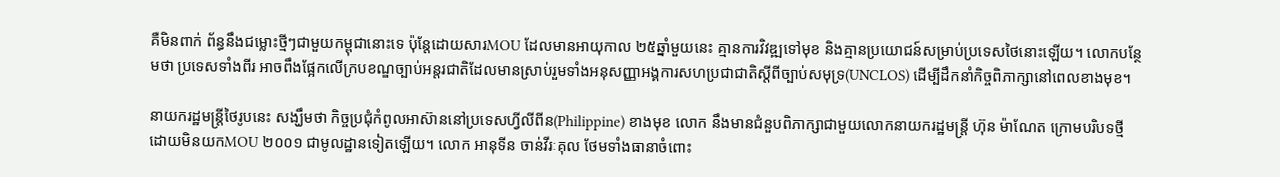គឺមិនពាក់ ព័ន្ធនឹងជម្លោះថ្មីៗជាមួយកម្ពុជានោះទេ ប៉ុន្តែដោយសារMOU ដែលមានអាយុកាល ២៥ឆ្នាំមួយនេះ គ្មានការវិវឌ្ឍទៅមុខ និងគ្មានប្រយោជន៍សម្រាប់ប្រទេសថៃនោះឡើយ។ លោកបន្ថែមថា ប្រទេសទាំងពីរ អាចពឹងផ្អែកលើក្របខណ្ឌច្បាប់អន្តរជាតិដែលមានស្រាប់រួមទាំងអនុសញ្ញាអង្គការសហប្រជាជាតិស្ដីពីច្បាប់សមុទ្រ(UNCLOS) ដើម្បីដឹកនាំកិច្ចពិភាក្សានៅពេលខាងមុខ។

នាយករដ្ឋមន្ត្រីថៃរូបនេះ សង្ឃឹមថា កិច្ចប្រជុំកំពូលអាស៊ាននៅប្រទេសហ្វីលីពីន(Philippine) ខាងមុខ លោក នឹងមានជំនួបពិភាក្សាជាមួយលោកនាយករដ្ឋមន្ត្រី ហ៊ុន ម៉ាណែត ក្រោមបរិបទថ្មី ដោយមិនយកMOU ២០០១ ជាមូលដ្ឋានទៀតឡើយ។ លោក អានុទីន ចាន់វីរៈគុល ថែមទាំងធានាចំពោះ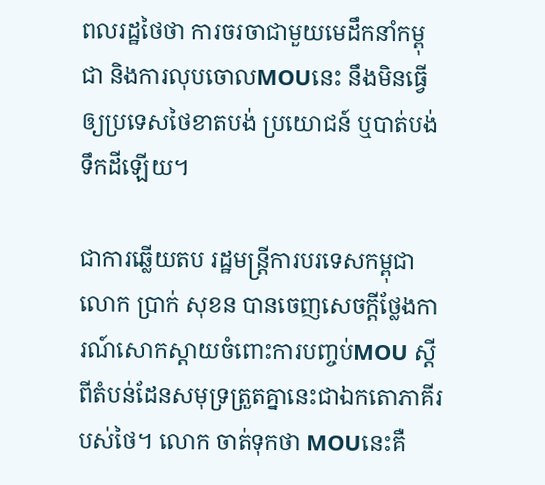ពលរដ្ឋថៃថា ការចរចាជាមួយមេដឹកនាំកម្ពុជា និងការលុបចោលMOUនេះ នឹងមិនធ្វើឲ្យប្រទេសថៃខាតបង់ ប្រយោជន៍ ឬបាត់បង់ទឹកដីឡើយ។

ជាការឆ្លើយតប រដ្ឋមន្ត្រីការបរទេសកម្ពុជា លោក ប្រាក់ សុខន បានចេញសេចក្តីថ្លែងការណ៍សោកស្តាយចំពោះការបញ្ចប់MOU ស្ដីពីតំបន់ដែនសមុទ្រត្រួតគ្នានេះជាឯកតោភាគីរបស់ថៃ។ លោក ចាត់ទុកថា MOUនេះគឺ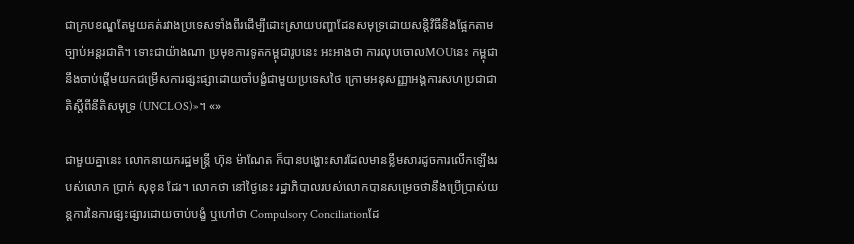ជាក្របខណ្ឌតែមួយគត់រវាងប្រទេសទាំងពីរដើម្បីដោះស្រាយបញ្ហាដែនសមុទ្រដោយសន្តិវិធីនិងផ្អែកតាមច្បាប់អន្តរជាតិ។ ទោះជាយ៉ាងណា ប្រមុខការទូតកម្ពុជារូបនេះ អះអាងថា ការលុបចោលMOUនេះ កម្ពុជានឹងចាប់ផ្តើមយកជម្រើសការផ្សះផ្សាដោយចាំបង្ខំជាមួយប្រទេសថៃ ក្រោមអនុសញ្ញាអង្គការសហប្រជាជាតិស្ដីពីនីតិសមុទ្រ (UNCLOS)»។ «»

ជាមួយគ្នានេះ លោកនាយករដ្ឋមន្ត្រី ហ៊ុន ម៉ាណែត ក៏បានបង្ហោះសារដែលមានខ្លឹមសារដូចការលើកឡើងរបស់លោក ប្រាក់ សុខុន ដែរ។ លោកថា នៅថ្ងៃនេះ រដ្ឋាភិបាលរបស់លោកបានសម្រេចថានឹងប្រើប្រាស់យន្តការនៃការផ្សះផ្សារដោយចាប់បង្ខំ ឬហៅថា Compulsory Conciliationដែ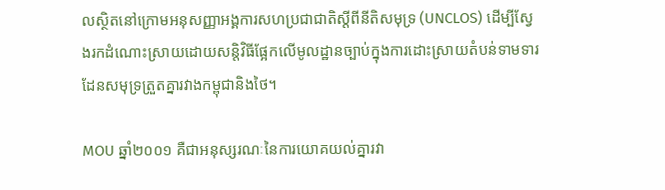លស្ថិតនៅក្រោមអនុសញ្ញាអង្គការសហប្រជាជាតិស្ដីពីនីតិសមុទ្រ (UNCLOS) ដើម្បីស្វែងរកដំណោះស្រាយដោយសន្តិវិធីផ្អែកលើមូលដ្ឋានច្បាប់ក្នុងការដោះស្រាយតំបន់ទាមទារដែនសមុទ្រត្រួតគ្នារវាងកម្ពុជានិងថៃ។

MOU ឆ្នាំ២០០១ គឺជាអនុស្សរណៈនៃការយោគយល់គ្នារវា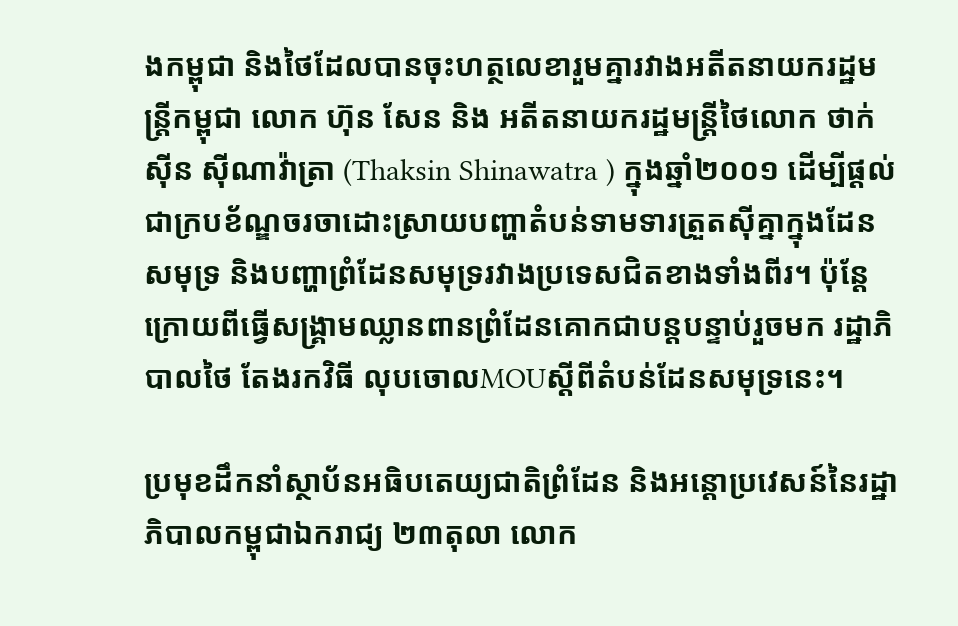ងកម្ពុជា និងថៃដែលបានចុះហត្ថលេខារួមគ្នារវាងអតីតនាយករដ្ឋមន្ត្រីកម្ពុជា លោក ហ៊ុន សែន និង អតីតនាយករដ្ឋមន្ត្រីថៃលោក ថាក់ស៊ីន ស៊ីណាវ៉ាត្រា (Thaksin Shinawatra ) ក្នុងឆ្នាំ២០០១ ដើម្បីផ្ដល់ជាក្របខ័ណ្ឌចរចាដោះស្រាយបញ្ហាតំបន់ទាមទារត្រួតស៊ីគ្នាក្នុងដែនសមុទ្រ និងបញ្ហាព្រំដែនសមុទ្ររវាងប្រទេសជិតខាងទាំងពីរ។ ប៉ុន្តែក្រោយពីធ្វើសង្គ្រាមឈ្លានពានព្រំដែនគោកជាបន្តបន្ទាប់រួចមក រដ្ឋាភិបាលថៃ តែងរកវិធី លុបចោលMOUស្ដីពីតំបន់ដែនសមុទ្រនេះ។

ប្រមុខដឹកនាំស្ថាប័នអធិបតេយ្យជាតិព្រំដែន និងអន្តោប្រវេសន៍នៃរដ្ឋាភិបាលកម្ពុជាឯករាជ្យ ២៣តុលា លោក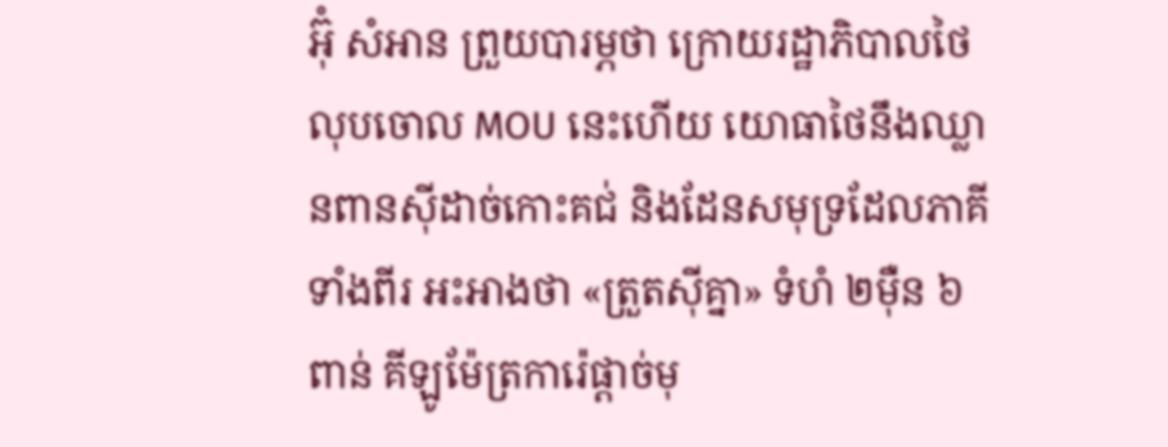អ៊ុំ សំអាន ព្រួយបារម្ភថា ក្រោយរដ្ឋាភិបាលថៃលុបចោល MOU នេះហើយ យោធាថៃនឹងឈ្លានពានស៊ីដាច់កោះគជ់ និងដែនសមុទ្រដែលភាគីទាំងពីរ អះអាងថា «ត្រួតស៊ីគ្នា» ទំហំ ២ម៉ឺន ៦ពាន់ គីឡូម៉ែត្រការ៉េផ្ដាច់មុ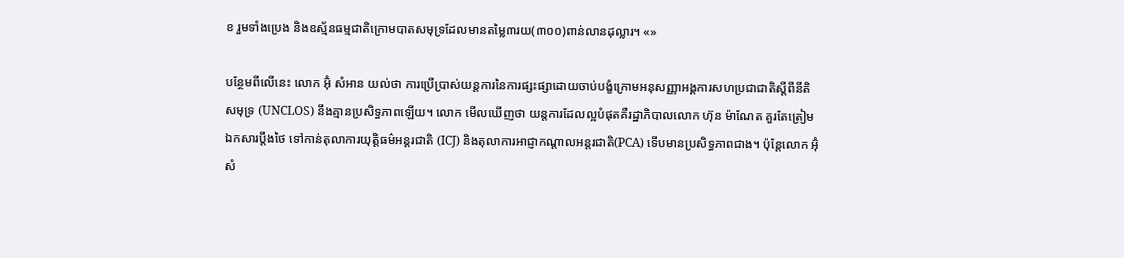ខ រួមទាំងប្រេង និងឧស្ម័នធម្មជាតិក្រោមបាតសមុទ្រដែលមានតម្លៃ៣រយ(៣០០)ពាន់លានដុល្លារ។ «»

បន្ថែមពីលើនេះ លោក អ៊ុំ សំអាន យល់ថា ការប្រើប្រាស់យន្តការនៃការផ្សះផ្សាដោយចាប់បង្ខំក្រោមអនុសញ្ញាអង្គការសហប្រជាជាតិស្តីពីនីតិសមុទ្រ (UNCLOS) នឹងគ្មានប្រសិទ្ធភាពឡើយ។ លោក មើលឃើញថា យន្តការដែលល្អបំផុតគឺរដ្ឋាភិបាលលោក ហ៊ុន ម៉ាណែត គួរតែត្រៀមឯកសារប្ដឹងថៃ ទៅកាន់តុលាការយុត្តិធម៌អន្តរជាតិ (ICJ) និងតុលាការអាជ្ញាកណ្តាលអន្តរជាតិ(PCA) ទើបមានប្រសិទ្ធភាពជាង។ ប៉ុន្តែលោក អ៊ុំ សំ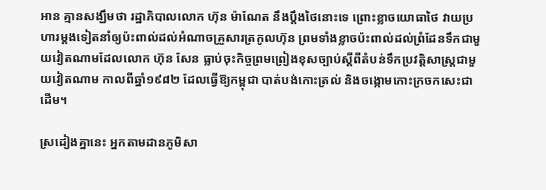អាន គ្មានសង្ឃឹមថា រដ្ឋាភិបាលលោក ហ៊ុន ម៉ាណែត នឹងប្តឹងថៃនោះទេ ព្រោះខ្លាចយោធាថៃ វាយប្រហារម្តងទៀតនាំឲ្យប៉ះពាល់ដល់អំណាចគ្រួសារត្រកូលហ៊ុន ព្រមទាំងខ្លាចប៉ះពាល់ដល់ព្រំដែនទឹកជាមួយវៀតណាមដែលលោក ហ៊ុន សែន ធ្លាប់ចុះកិច្ចព្រមព្រៀងខុសច្បាប់ស្ដីពីតំបន់ទឹកប្រវត្តិសាស្ត្រជាមួយវៀតណាម កាលពីឆ្នាំ១៩៨២ ដែលធ្វើឱ្យកម្ពុជា បាត់បង់កោះត្រល់ និងចង្កោមកោះក្រចកសេះជាដើម។

ស្រដៀងគ្នានេះ អ្នកតាមដានភូមិសា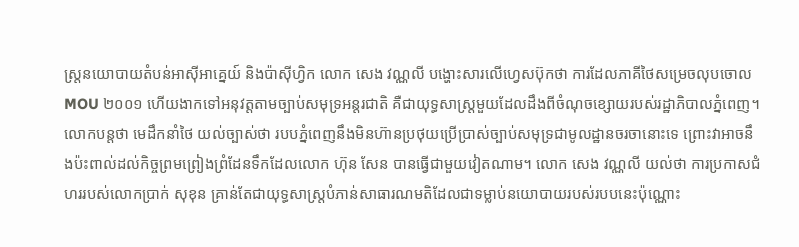ស្ត្រនយោបាយតំបន់អាស៊ីអាគ្នេយ៍ និងប៉ាស៊ីហ្វិក លោក សេង វណ្ណលី បង្ហោះសារលើហ្វេសប៊ុកថា ការដែលភាគីថៃសម្រេចលុបចោល MOU ២០០១ ហើយងាកទៅអនុវត្តតាមច្បាប់សមុទ្រអន្តរជាតិ គឺជាយុទ្ធសាស្ត្រមួយដែលដឹងពីចំណុចខ្សោយរបស់រដ្ឋាភិបាលភ្នំពេញ។ លោកបន្តថា មេដឹកនាំថៃ យល់ច្បាស់ថា របបភ្នំពេញនឹងមិនហ៊ានប្រថុយប្រើប្រាស់ច្បាប់សមុទ្រជាមូលដ្ឋានចរចានោះទេ ព្រោះវាអាចនឹងប៉ះពាល់ដល់កិច្ចព្រមព្រៀងព្រំដែនទឹកដែលលោក ហ៊ុន សែន បានធ្វើជាមួយវៀតណាម។ លោក សេង វណ្ណលី យល់ថា ការប្រកាសជំហររបស់លោកប្រាក់ សុខុន គ្រាន់តែជាយុទ្ធសាស្ត្របំភាន់សាធារណមតិដែលជាទម្លាប់នយោបាយរបស់របបនេះប៉ុណ្ណោះ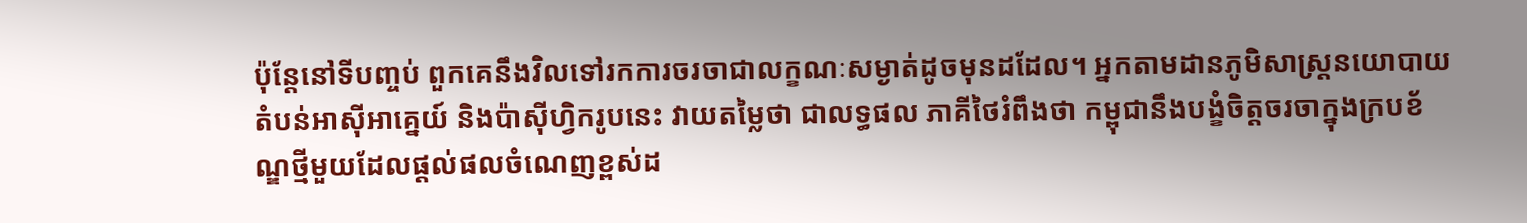ប៉ុន្តែនៅទីបញ្ចប់ ពួកគេនឹងវិលទៅរកការចរចាជាលក្ខណៈសម្ងាត់ដូចមុនដដែល។ អ្នកតាមដានភូមិសាស្ត្រនយោបាយតំបន់អាស៊ីអាគ្នេយ៍ និងប៉ាស៊ីហ្វិករូបនេះ វាយតម្លៃថា ជាលទ្ធផល ភាគីថៃរំពឹងថា កម្ពុជានឹងបង្ខំចិត្តចរចាក្នុងក្របខ័ណ្ឌថ្មីមួយដែលផ្តល់ផលចំណេញខ្ពស់ដ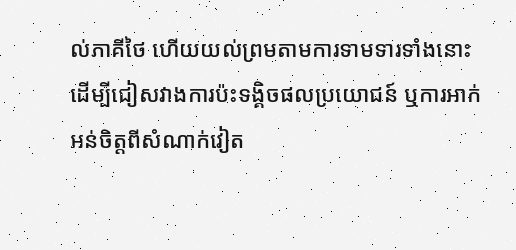ល់ភាគីថៃ ហើយយល់ព្រមតាមការទាមទារទាំងនោះ ដើម្បីជៀសវាងការប៉ះទង្គិចផលប្រយោជន៍ ឬការអាក់អន់ចិត្តពីសំណាក់វៀត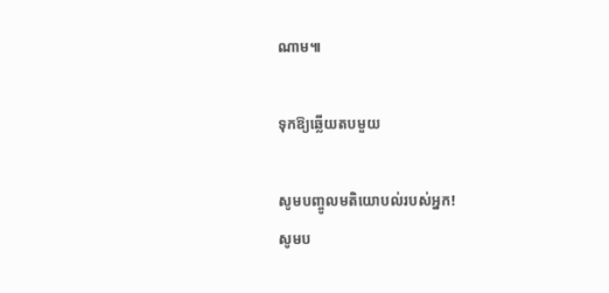ណាម៕

ទុកឱ្យឆ្លើយតបមួយ

សូមបញ្ចូលមតិយោបល់របស់អ្នក!
សូមប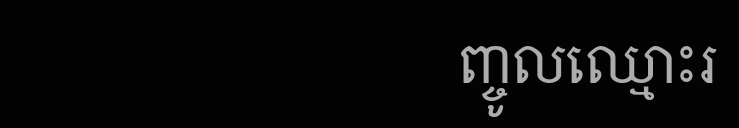ញ្ចូលឈ្មោះរ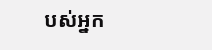បស់អ្នក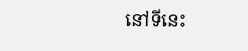នៅទីនេះ